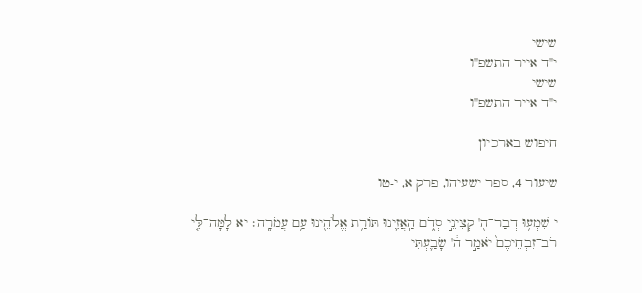שישי
י"ד אייר התשפ"ו
שישי
י"ד אייר התשפ"ו

חיפוש בארכיון

שיעור 4, ספר ישעיהו, פרק א, י-טו

י שִׁמְע֥וּ דְבַר־ה֖' קְצִינֵ֣י סְדֹ֑ם הַֽאֲזִ֛ינוּ תּוֹרַ֥ת אֱלֹהֵ֖ינוּ עַ֥ם עֲמֹרָֽה׃ יא לָמָּה־לִּ֤י רֹב־זִבְחֵיכֶם֙ יֹאמַ֣ר ה֔' שָׂבַ֛עְתִּי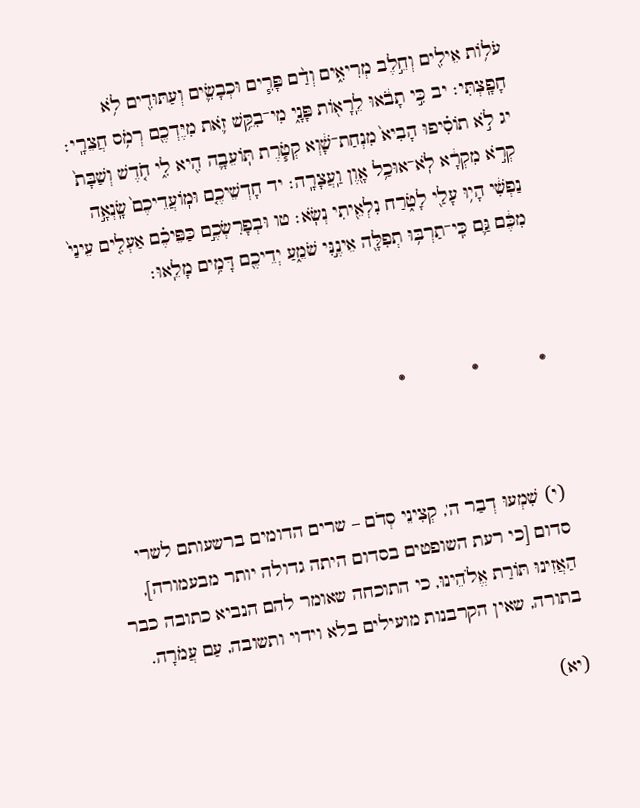עֹל֥וֹת אֵילִ֖ים וְחֵ֣לֶב מְרִיאִ֑ים וְדַ֨ם פָּרִ֧ים וּכְבָשִׂ֛ים וְעַתּוּדִ֖ים לֹ֥א חָפָֽצְתִּי׃ יב כִּ֣י תָבֹ֔אוּ לֵֽרָא֖וֹת פָּנָ֑י מִי־בִקֵּ֥שׁ זֹ֛את מִיֶּדְכֶ֖ם רְמֹ֥ס חֲצֵרָֽי׃ יג לֹ֣א תוֹסִ֗יפוּ הָבִיא֙ מִנְחַת־שָׁ֔וְא קְטֹ֧רֶת תּֽוֹעֵבָ֛ה הִ֖יא לִ֑י חֹ֤דֶשׁ וְשַׁבָּת֙ קְרֹ֣א מִקְרָ֔א לֹֽא־אוּכַ֥ל אָ֖וֶן וַֽעֲצָרָֽה׃ יד חָדְשֵׁיכֶ֤ם וּמֽוֹעֲדֵיכֶם֙ שָֽׂנְאָ֣ה נַפְשִׁ֔י הָי֥וּ עָלַ֖י לָטֹ֑רַח נִלְאֵ֖יתִי נְשֹֽׂא׃ טו וּבְפָרִשְׂכֶ֣ם כַּפֵּיכֶ֗ם אַעְלִ֤ים עֵינַי֙ מִכֶּ֔ם גַּ֛ם כִּֽי־תַרְבּ֥וּ תְפִלָּ֖ה אֵינֶ֣נִּי שֹׁמֵ֑עַ יְדֵיכֶ֖ם דָּמִ֥ים מָלֵֽאוּ׃



֍           ֍            ֍



(י) שִׁמְעוּ דְבַר ה', קְצִינֵי סְדֹם – שרים הדומים ברשעותם לשרי סדום [כי רעת השופטים בסדום היתה גדולה יותר מבעמורה], הַאֲזִינוּ תּוֹרַת אֱלֹהֵינוּ, כי התוכחה שאומר להם הנביא כתובה כבר בתורה, שאין הקרבנות מועילים בלא וידוי ותשובה, עַם עֲמֹרָה.

(יא)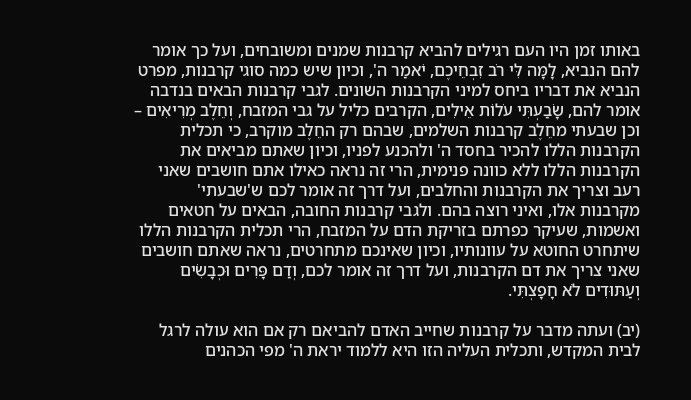באותו זמן היו העם רגילים להביא קרבנות שמנים ומשובחים, ועל כך אומר להם הנביא, לָמָּה לִּי רֹב זִבְחֵיכֶם, יֹאמַר ה', וכיון שיש כמה סוגי קרבנות, מפרט הנביא את דבריו ביחס למיני הקרבנות השונים. לגבי קרבנות הבאים בנדבה אומר להם, שָׂבַעְתִּי עֹלוֹת אֵילִים, הקרבים כליל על גבי המזבח, וְחֵלֶב מְרִיאִים – וכן שבעתי מחֵלֶב קרבנות השלמים, שבהם רק החֵלֶב מוקרב, כי תכלית הקרבנות הללו להכיר בחסד ה' ולהכנע לפניו, וכיון שאתם מביאים את הקרבנות הללו ללא כוונה פנימית, הרי זה נראה כאילו אתם חושבים שאני רעב וצריך את הקרבנות והחלבים, ועל דרך זה אומר לכם ש'שבעתי' מקרבנות אלו, ואיני רוצה בהם. ולגבי קרבנות החובה, הבאים על חטאים ואשמות, שעיקר כפרתם בזריקת הדם על המזבח, הרי תכלית הקרבנות הללו שיתחרט החוטא על עוונותיו, וכיון שאינכם מתחרטים, נראה שאתם חושבים שאני צריך את דם הקרבנות, ועל דרך זה אומר לכם, וְדַם פָּרִים וּכְבָשִׂים וְעַתּוּדִים לֹא חָפָצְתִּי.

(יב) ועתה מדבר על קרבנות שחייב האדם להביאם רק אם הוא עולה לרגל לבית המקדש, ותכלית העליה הזו היא ללמוד יראת ה' מפי הכהנים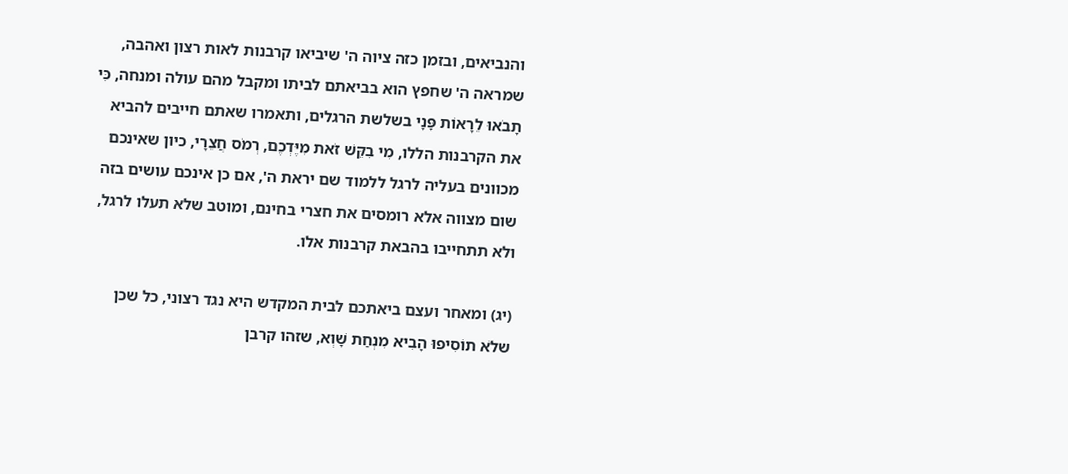והנביאים, ובזמן כזה ציוה ה' שיביאו קרבנות לאות רצון ואהבה, שמראה ה' שחפץ הוא בביאתם לביתו ומקבל מהם עולה ומנחה, כִּי תָבֹאוּ לֵרָאוֹת פָּנָי בשלשת הרגלים, ותאמרו שאתם חייבים להביא את הקרבנות הללו, מִי בִקֵּשׁ זֹאת מִיֶּדְכֶם, רְמֹס חֲצֵרָי, כיון שאינכם מכוונים בעליה לרגל ללמוד שם יראת ה', אם כן אינכם עושים בזה שום מצווה אלא רומסים את חצרי בחינם, ומוטב שלא תעלו לרגל, ולא תתחייבו בהבאת קרבנות אלו.

(יג) ומאחר ועצם ביאתכם לבית המקדש היא נגד רצוני, כל שכן שלֹא תוֹסִיפוּ הָבִיא מִנְחַת שָׁוְא, שזהו קרבן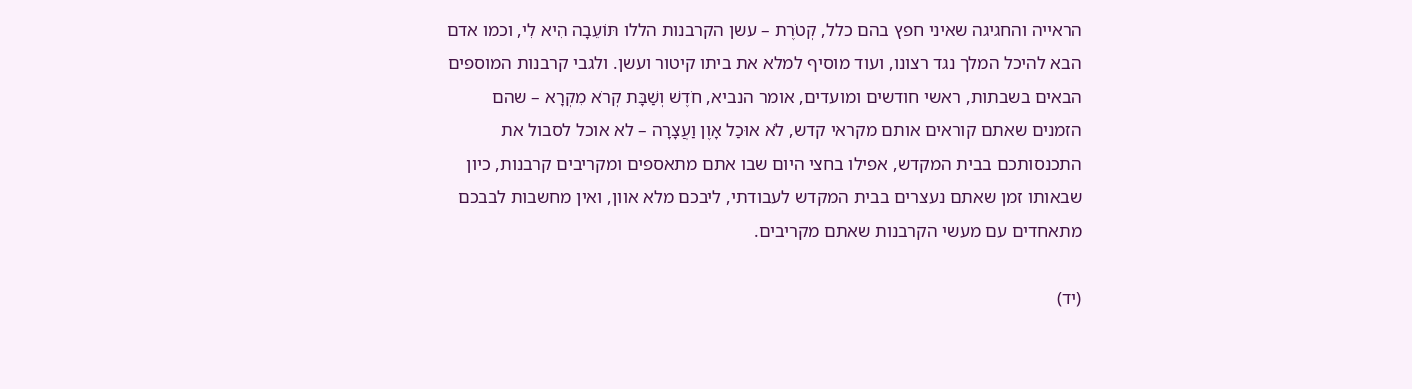הראייה והחגיגה שאיני חפץ בהם כלל, קְטֹרֶת – עשן הקרבנות הללו תּוֹעֵבָה הִיא לִי, וכמו אדם הבא להיכל המלך נגד רצונו, ועוד מוסיף למלא את ביתו קיטור ועשן. ולגבי קרבנות המוספים הבאים בשבתות, ראשי חודשים ומועדים, אומר הנביא, חֹדֶשׁ וְשַׁבָּת קְרֹא מִקְרָא – שהם הזמנים שאתם קוראים אותם מקראי קדש, לֹא אוּכַל אָוֶן וַעֲצָרָה – לא אוכל לסבול את התכנסותכם בבית המקדש, אפילו בחצי היום שבו אתם מתאספים ומקריבים קרבנות, כיון שבאותו זמן שאתם נעצרים בבית המקדש לעבודתי, ליבכם מלא אוון, ואין מחשבות לבבכם מתאחדים עם מעשי הקרבנות שאתם מקריבים.

(יד)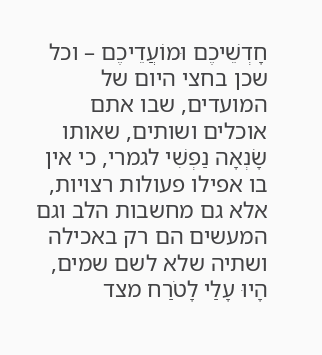חָדְשֵׁיכֶם וּמוֹעֲדֵיכֶם – וכל שכן בחצי היום של המועדים, שבו אתם אוכלים ושותים, שאותו שָׂנְאָה נַפְשִׁי לגמרי, כי אין בו אפילו פעולות רצויות, אלא גם מחשבות הלב וגם המעשים הם רק באכילה ושתיה שלא לשם שמים, הָיוּ עָלַי לָטֹרַח מצד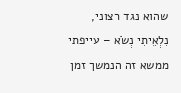שהוא נגד רצוני, נִלְאֵיתִי נְשֹׂא – עייפתי ממשא זה הנמשך זמן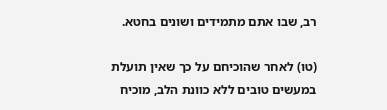רב, שבו אתם מתמידים ושונים בחטא.

(טו) לאחר שהוכיחם על כך שאין תועלת במעשים טובים ללא כוונת הלב, מוכיח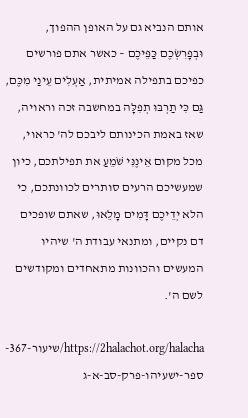אותם הנביא גם על האופן ההפוך, וּבְפָרִשְׂכֶם כַּפֵּיכֶם – כאשר אתם פורשים כפיכם בתפילה אמיתית, אַעְלִים עֵינַי מִכֶּם, גַּם כִּי תַרְבּוּ תְפִלָּה במחשבה זכה וראויה, שאז באמת הכינותם ליבכם לה' כראוי, מכל מקום אֵינֶנִּי שֹׁמֵעַ את תפילתכם, כיון שמעשיכם הרעים סותרים לכוונתכם, כי הלא יְדֵיכֶם דָּמִים מָלֵאוּ, שאתם שופכים דם נקיים, ומתנאי עבודת ה' שיהיו המעשים והכוונות מתאחדים ומקודשים לשם ה'.

https://2halachot.org/halacha/שיעור-367-ספר-ישעיהו-פרק-סב-א-ג